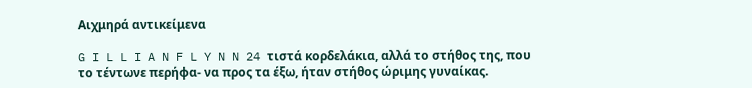Αιχμηρά αντικείμενα

G I L L I A N F L Y N N 24 τιστά κορδελάκια, αλλά το στήθος της, που το τέντωνε περήφα- να προς τα έξω, ήταν στήθος ώριμης γυναίκας.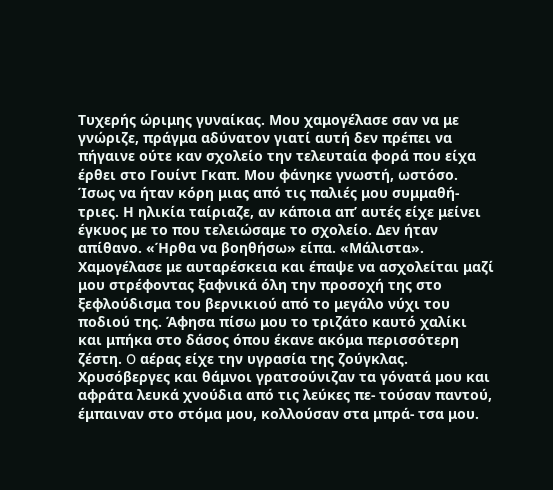Τυχερής ώριμης γυναίκας. Μου χαμογέλασε σαν να με γνώριζε, πράγμα αδύνατον γιατί αυτή δεν πρέπει να πήγαινε ούτε καν σχολείο την τελευταία φορά που είχα έρθει στο Γουίντ Γκαπ. Μου φάνηκε γνωστή, ωστόσο. Ίσως να ήταν κόρη μιας από τις παλιές μου συμμαθή- τριες. Η ηλικία ταίριαζε, αν κάποια απ’ αυτές είχε μείνει έγκυος με το που τελειώσαμε το σχολείο. Δεν ήταν απίθανο. «Ήρθα να βοηθήσω» είπα. «Μάλιστα». Χαμογέλασε με αυταρέσκεια και έπαψε να ασχολείται μαζί μου στρέφοντας ξαφνικά όλη την προσοχή της στο ξεφλούδισμα του βερνικιού από το μεγάλο νύχι του ποδιού της. Άφησα πίσω μου το τριζάτο καυτό χαλίκι και μπήκα στο δάσος όπου έκανε ακόμα περισσότερη ζέστη. O αέρας είχε την υγρασία της ζούγκλας. Χρυσόβεργες και θάμνοι γρατσούνιζαν τα γόνατά μου και αφράτα λευκά χνούδια από τις λεύκες πε- τούσαν παντού, έμπαιναν στο στόμα μου, κολλούσαν στα μπρά- τσα μου.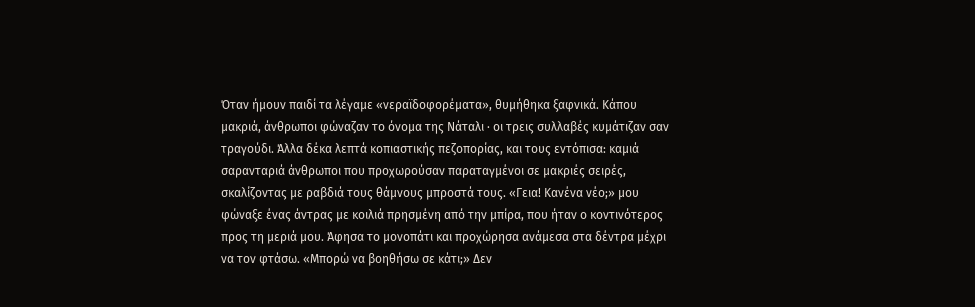Όταν ήμουν παιδί τα λέγαμε «νεραϊδοφορέματα», θυμήθηκα ξαφνικά. Κάπου μακριά, άνθρωποι φώναζαν το όνομα της Nάταλι · οι τρεις συλλαβές κυμάτιζαν σαν τραγούδι. Άλλα δέκα λεπτά κοπιαστικής πεζοπορίας, και τους εντόπισα: καμιά σαρανταριά άνθρωποι που προχωρούσαν παραταγμένοι σε μακριές σειρές, σκαλίζοντας με ραβδιά τους θάμνους μπροστά τους. «Γεια! Κανένα νέο;» μου φώναξε ένας άντρας με κοιλιά πρησμένη από την μπίρα, που ήταν ο κοντινότερος προς τη μεριά μου. Άφησα το μονοπάτι και προχώρησα ανάμεσα στα δέντρα μέχρι να τον φτάσω. «Μπορώ να βοηθήσω σε κάτι;» Δεν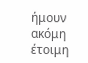ήμουν ακόμη έτοιμη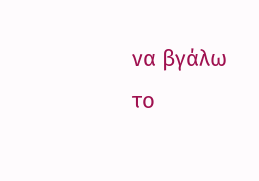να βγάλω το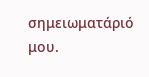σημειωματάριό μου.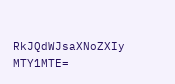RkJQdWJsaXNoZXIy MTY1MTE=